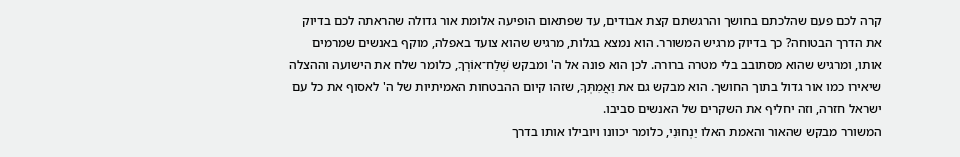קרה לכם פעם שהלכתם בחושך והרגשתם קצת אבודים, עד שפתאום הופיעה אלומת אור גדולה שהראתה לכם בדיוק את הדרך הבטוחה? כך בדיוק מרגיש המשורר. הוא נמצא בגלות, מרגיש שהוא צועד באפלה, מוקף באנשים שמרמים אותו, ומרגיש שהוא מסתובב בלי מטרה ברורה. לכן הוא פונה אל ה' ומבקש שְׁלַח־אוֹרְךָ, כלומר שלח את הישועה וההצלה שיאירו כמו אור גדול בתוך החושך. הוא מבקש גם את וַאֲמִתְּךָ, שזהו קיום ההבטחות האמיתיות של ה' לאסוף את כל עם ישראל חזרה, וזה יחליף את השקרים של האנשים סביבו.
המשורר מבקש שהאור והאמת האלו יַנְחוּנִי, כלומר יכוונו ויובילו אותו בדרך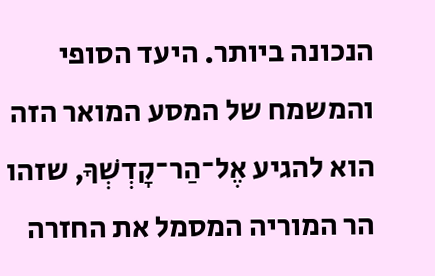הנכונה ביותר. היעד הסופי והמשמח של המסע המואר הזה הוא להגיע אֶל־הַר־קׇדְשְׁךָ, שזהו הר המוריה המסמל את החזרה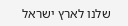שלנו לארץ ישראל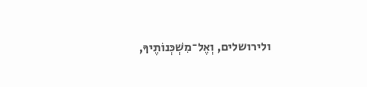ולירושלים, וְאֶל־מִשְׁכְּנוֹתֶיךָ,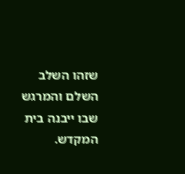שזהו השלב השלם והמרגש שבו ייבנה בית המקדש.